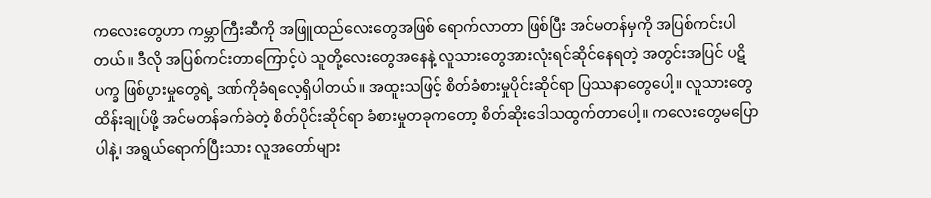ကလေးတွေဟာ ကမ္ဘာကြီးဆီကို အဖြူထည်လေးတွေအဖြစ် ရောက်လာတာ ဖြစ်ပြီး အင်မတန်မှကို အပြစ်ကင်းပါတယ်။ ဒီလို အပြစ်ကင်းတာကြောင့်ပဲ သူတို့လေးတွေအနေနဲ့ လူသားတွေအားလုံးရင်ဆိုင်နေရတဲ့ အတွင်းအပြင် ပဋိပက္ခ ဖြစ်ပွားမှုတွေရဲ့ ဒဏ်ကိုခံရလေ့ရှိပါတယ်။ အထူးသဖြင့် စိတ်ခံစားမှုပိုင်းဆိုင်ရာ ပြဿနာတွေပေါ့။ လူသားတွေ ထိန်းချုပ်ဖို့ အင်မတန်ခက်ခဲတဲ့ စိတ်ပိုင်းဆိုင်ရာ ခံစားမှုတခုကတော့ စိတ်ဆိုးဒေါသထွက်တာပေါ့။ ကလေးတွေမပြောပါနဲ့၊ အရွယ်ရောက်ပြီးသား လူအတော်များ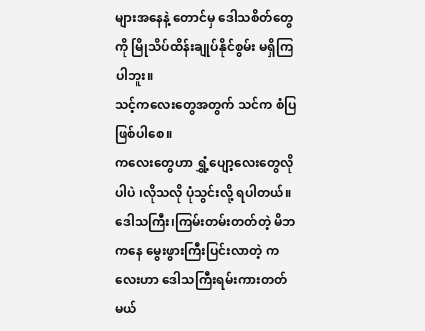များအနေနဲ့ တောင်မှ ဒေါသစိတ်တွေကို မြိုသိပ်ထိန်းချုပ်နိုင်စွမ်း မရှိကြပါဘူး။
သင့်ကလေးတွေအတွက် သင်က စံပြဖြစ်ပါစေ။
ကလေးတွေဟာ ရွှံ့ပျော့လေးတွေလိုပါပဲ ၊လိုသလို ပုံသွင်းလို့ ရပါတယ်။ ဒေါသကြီး၊ကြမ်းတမ်းတတ်တဲ့ မိဘကနေ မွေးဖွားကြီးပြင်းလာတဲ့ ကလေးဟာ ဒေါသကြီးရမ်းကားတတ်မယ်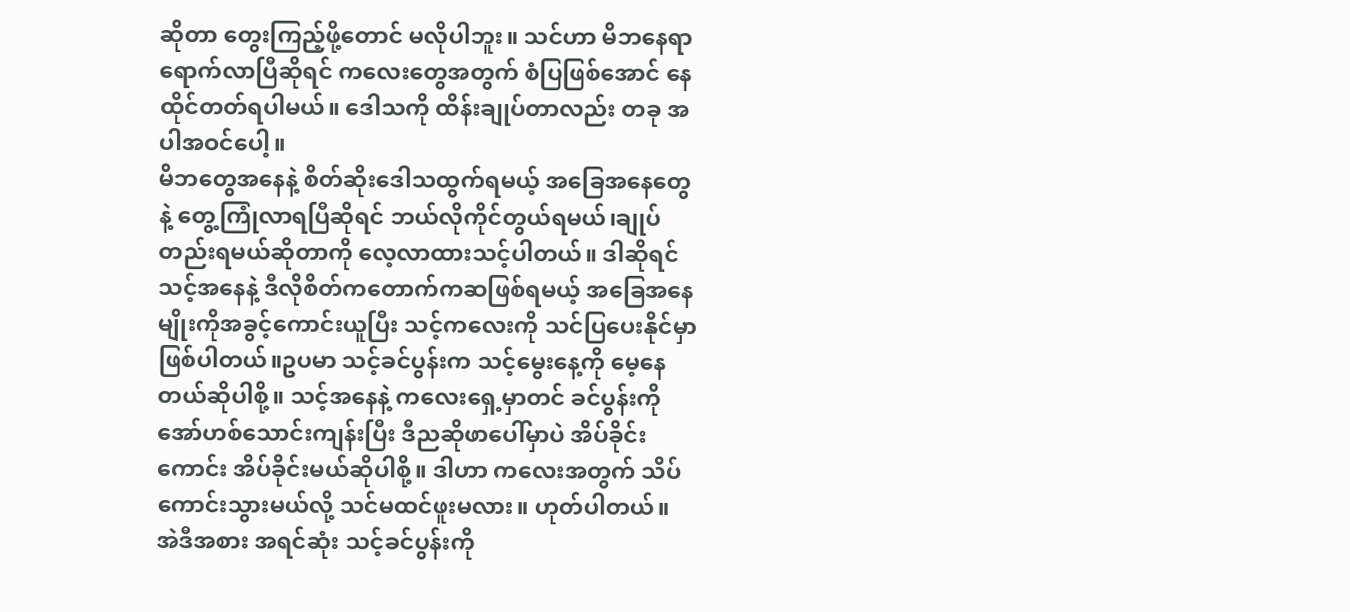ဆိုတာ တွေးကြည့်ဖို့တောင် မလိုပါဘူး။ သင်ဟာ မိဘနေရာရောက်လာပြီဆိုရင် ကလေးတွေအတွက် စံပြဖြစ်အောင် နေထိုင်တတ်ရပါမယ်။ ဒေါသကို ထိန်းချုပ်တာလည်း တခု အပါအဝင်ပေါ့။
မိဘတွေအနေနဲ့ စိတ်ဆိုးဒေါသထွက်ရမယ့် အခြေအနေတွေနဲ့ တွေ့ကြုံလာရပြီဆိုရင် ဘယ်လိုကိုင်တွယ်ရမယ်၊ချုပ်တည်းရမယ်ဆိုတာကို လေ့လာထားသင့်ပါတယ်။ ဒါဆိုရင် သင့်အနေနဲ့ ဒီလိုစိတ်ကတောက်ကဆဖြစ်ရမယ့် အခြေအနေမျိုးကိုအခွင့်ကောင်းယူပြီး သင့်ကလေးကို သင်ပြပေးနိုင်မှာ ဖြစ်ပါတယ်။ဥပမာ သင့်ခင်ပွန်းက သင့်မွေးနေ့ကို မေ့နေတယ်ဆိုပါစို့။ သင့်အနေနဲ့ ကလေးရှေ့မှာတင် ခင်ပွန်းကို အော်ဟစ်သောင်းကျန်းပြီး ဒီညဆိုဖာပေါ်မှာပဲ အိပ်ခိုင်းကောင်း အိပ်ခိုင်းမယ်ဆိုပါစို့။ ဒါဟာ ကလေးအတွက် သိပ်ကောင်းသွားမယ်လို့ သင်မထင်ဖူးမလား။ ဟုတ်ပါတယ်။ အဲဒီအစား အရင်ဆုံး သင့်ခင်ပွန်းကို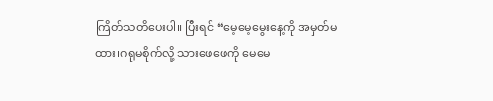ကြိတ်သတိပေးပါ။ ပြီးရင် “မေ့မေ့မွေးနေ့ကို အမှတ်မထား၊ဂရုမစိုက်လို့ သားဖေဖေကို မေမေ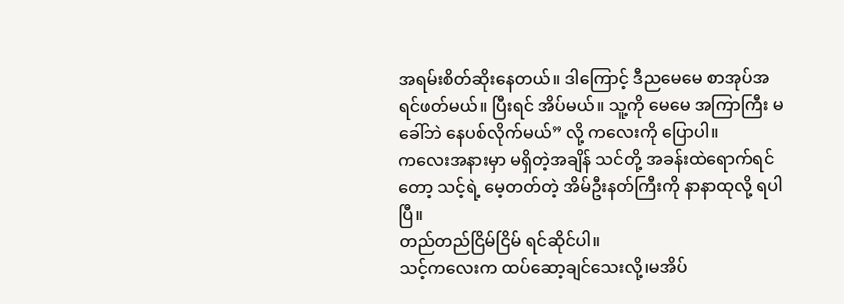အရမ်းစိတ်ဆိုးနေတယ်။ ဒါကြောင့် ဒီညမေမေ စာအုပ်အရင်ဖတ်မယ်။ ပြီးရင် အိပ်မယ်။ သူ့ကို မေမေ အကြာကြီး မခေါ်ဘဲ နေပစ်လိုက်မယ်” လို့ ကလေးကို ပြောပါ။
ကလေးအနားမှာ မရှိတဲ့အချိန် သင်တို့ အခန်းထဲရောက်ရင်တော့ သင့်ရဲ့ မေ့တတ်တဲ့ အိမ်ဦးနတ်ကြီးကို နာနာထုလို့ ရပါပြီ။
တည်တည်ငြိမ်ငြိမ် ရင်ဆိုင်ပါ။
သင့်ကလေးက ထပ်ဆော့ချင်သေးလို့၊မအိပ်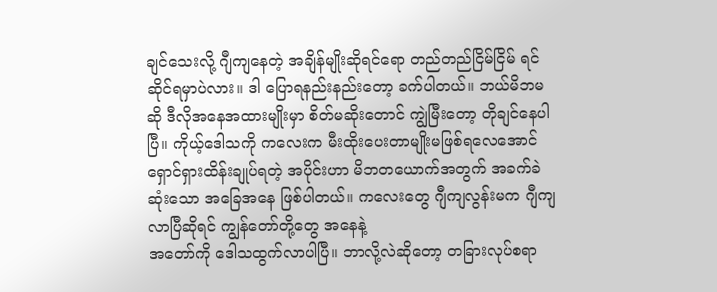ချင်သေးလို့ ဂျီကျနေတဲ့ အချိန်မျိုးဆိုရင်ရော တည်တည်ငြိမ်ငြိမ် ရင်ဆိုင်ရမှာပဲလား။ ဒါ ပြောရနည်းနည်းတော့ ခက်ပါတယ်။ ဘယ်မိဘမဆို ဒီလိုအနေအထားမျိုးမှာ စိတ်မဆိုးတောင် ကျွဲမြီးတော့ တိုချင်နေပါပြီ။ ကိုယ့်ဒေါသကို ကလေးက မီးထိုးပေးတာမျိုးမဖြစ်ရလေအောင် ရှောင်ရှားထိန်းချုပ်ရတဲ့ အပိုင်းဟာ မိဘတယောက်အတွက် အခက်ခဲဆုံးသော အခြေအနေ ဖြစ်ပါတယ်။ ကလေးတွေ ဂျီကျလွန်းမက ဂျီကျလာပြီဆိုရင် ကျွန်တော်တို့တွေ အနေနဲ့
အတော်ကို ဒေါသထွက်လာပါပြီ။ ဘာလို့လဲဆိုတော့ တခြားလုပ်စရာ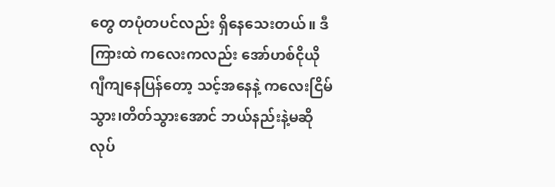တွေ တပုံတပင်လည်း ရှိနေသေးတယ်။ ဒီကြားထဲ ကလေးကလည်း အော်ဟစ်ငိုယို ဂျီကျနေပြန်တော့ သင့်အနေနဲ့ ကလေးငြိမ်သွား၊တိတ်သွားအောင် ဘယ်နည်းနဲ့မဆို လုပ်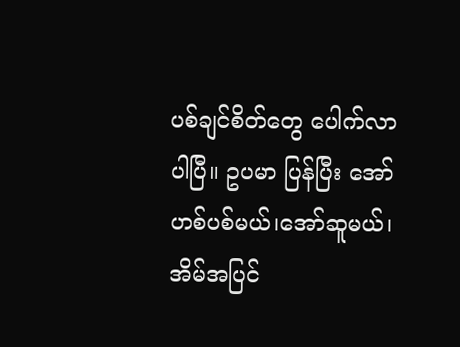ပစ်ချင်စိတ်တွေ ပေါက်လာပါပြီ။ ဥပမာ ပြန်ပြီး အော်ဟစ်ပစ်မယ်၊အော်ဆူမယ်၊အိမ်အပြင်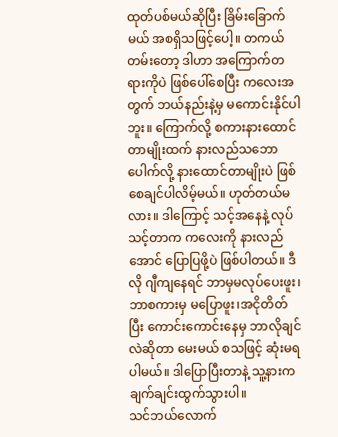ထုတ်ပစ်မယ်ဆိုပြီး ခြိမ်းခြောက်မယ် အစရှိသဖြင့်ပေါ့။ တကယ်တမ်းတော့ ဒါဟာ အကြောက်တရားကိုပဲ ဖြစ်ပေါ်စေပြီး ကလေးအတွက် ဘယ်နည်းနဲ့မှ မကောင်းနိုင်ပါဘူး။ ကြောက်လို့ စကားနားထောင်တာမျိုးထက် နားလည်သဘောပေါက်လို့ နားထောင်တာမျိုးပဲ ဖြစ်စေချင်ပါလိမ့်မယ်။ ဟုတ်တယ်မလား။ ဒါကြောင့် သင့်အနေနဲ့ လုပ်သင့်တာက ကလေးကို နားလည်အောင် ပြောပြဖို့ပဲ ဖြစ်ပါတယ်။ ဒီလို ဂျီကျနေရင် ဘာမှမလုပ်ပေးဖူး၊ဘာစကားမှ မပြောဖူး၊အငိုတိတ်ပြီး ကောင်းကောင်းနေမှ ဘာလိုချင်လဲဆိုတာ မေးမယ် စသဖြင့် ဆုံးမရပါမယ်။ ဒါပြောပြီးတာနဲ့ သူ့နားက ချက်ချင်းထွက်သွားပါ။
သင်ဘယ်လောက်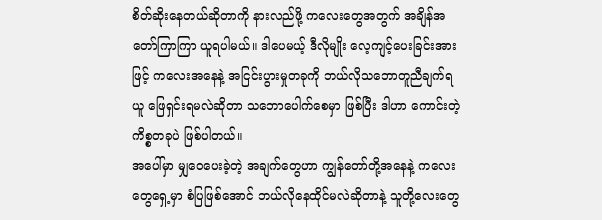စိတ်ဆိုးနေတယ်ဆိုတာကို နားလည်ဖို့ ကလေးတွေအတွက် အချိန်အတော်ကြာကြာ ယူရပါမယ်။ ဒါပေမယ့် ဒီလိုမျိုး လေ့ကျင့်ပေးခြင်းအားဖြင့် ကလေးအနေနဲ့ အငြင်းပွားမှုတခုကို ဘယ်လိုသဘောတူညီချက်ရယူ ဖြေရှင်းရမလဲဆိုတာ သဘောပေါက်စေမှာ ဖြစ်ပြီး ဒါဟာ ကောင်းတဲ့ ကိစ္စတခုပဲ ဖြစ်ပါတယ်။
အပေါ်မှာ မျှဝေပေးခဲ့တဲ့ အချက်တွေဟာ ကျွန်တော်တို့အနေနဲ့ ကလေးတွေရှေ့မှာ စံပြဖြစ်အောင် ဘယ်လိုနေထိုင်မလဲဆိုတာနဲ့ သူတို့လေးတွေ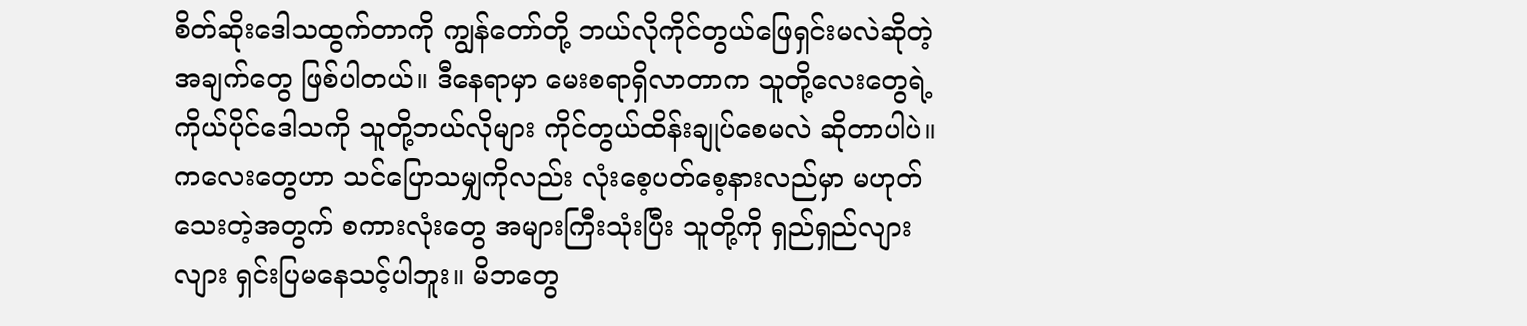စိတ်ဆိုးဒေါသထွက်တာကို ကျွန်တော်တို့ ဘယ်လိုကိုင်တွယ်ဖြေရှင်းမလဲဆိုတဲ့ အချက်တွေ ဖြစ်ပါတယ်။ ဒီနေရာမှာ မေးစရာရှိလာတာက သူတို့လေးတွေရဲ့ ကိုယ်ပိုင်ဒေါသကို သူတို့ဘယ်လိုများ ကိုင်တွယ်ထိန်းချုပ်စေမလဲ ဆိုတာပါပဲ။ ကလေးတွေဟာ သင်ပြောသမျှကိုလည်း လုံးစေ့ပတ်စေ့နားလည်မှာ မဟုတ်သေးတဲ့အတွက် စကားလုံးတွေ အများကြီးသုံးပြီး သူတို့ကို ရှည်ရှည်လျားလျား ရှင်းပြမနေသင့်ပါဘူး။ မိဘတွေ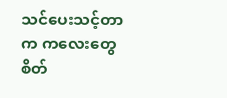သင်ပေးသင့်တာက ကလေးတွေ စိတ်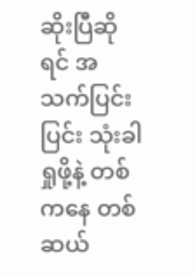ဆိုးပြီဆိုရင် အသက်ပြင်းပြင်း သုံးခါရှုဖို့နဲ့ တစ် ကနေ တစ်ဆယ်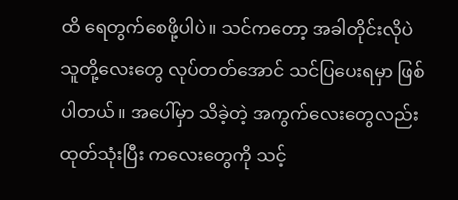ထိ ရေတွက်စေဖို့ပါပဲ။ သင်ကတော့ အခါတိုင်းလိုပဲ သူတို့လေးတွေ လုပ်တတ်အောင် သင်ပြပေးရမှာ ဖြစ်ပါတယ်။ အပေါ်မှာ သိခဲ့တဲ့ အကွက်လေးတွေလည်း ထုတ်သုံးပြီး ကလေးတွေကို သင့်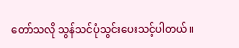တော်သလို သွန်သင်ပုံသွင်းပေးသင့်ပါတယ်။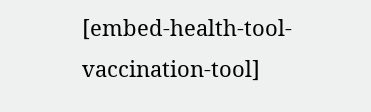[embed-health-tool-vaccination-tool]